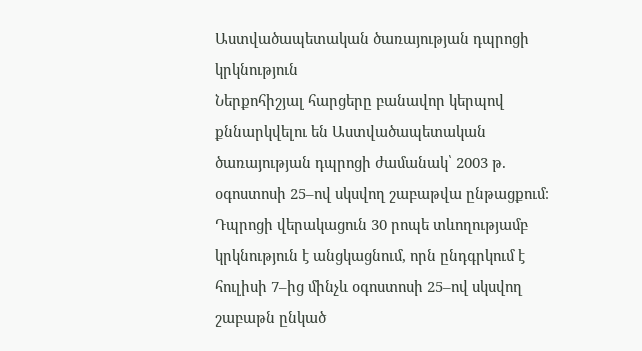Աստվածապետական ծառայության դպրոցի կրկնություն
Ներքոհիշյալ հարցերը բանավոր կերպով քննարկվելու են Աստվածապետական ծառայության դպրոցի ժամանակ՝ 2003 թ. օգոստոսի 25–ով սկսվող շաբաթվա ընթացքում։ Դպրոցի վերակացուն 30 րոպե տևողությամբ կրկնություն է անցկացնում, որն ընդգրկում է հուլիսի 7–ից մինչև օգոստոսի 25–ով սկսվող շաբաթն ընկած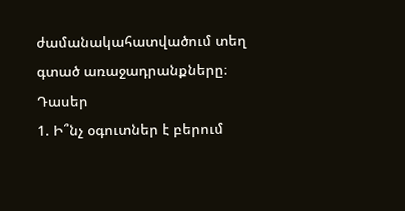ժամանակահատվածում տեղ գտած առաջադրանքները։
Դասեր
1. Ի՞նչ օգուտներ է բերում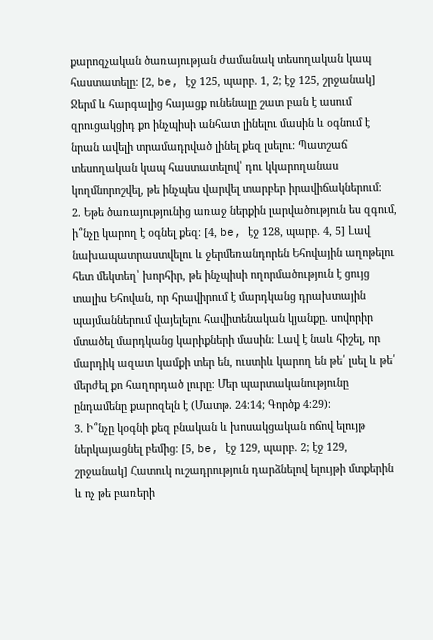քարոզչական ծառայության ժամանակ տեսողական կապ հաստատելը։ [2, be, էջ 125, պարբ. 1, 2; էջ 125, շրջանակ] Ջերմ և հարգալից հայացք ունենալը շատ բան է ասում զրուցակցիդ քո ինչպիսի անհատ լինելու մասին և օգնում է նրան ավելի տրամադրված լինել քեզ լսելու։ Պատշաճ տեսողական կապ հաստատելով՝ դու կկարողանաս կողմնորոշվել, թե ինչպես վարվել տարբեր իրավիճակներում։
2. Եթե ծառայությունից առաջ ներքին լարվածություն ես զգում, ի՞նչը կարող է օգնել քեզ։ [4, be, էջ 128, պարբ. 4, 5] Լավ նախապատրաստվելու և ջերմեռանդորեն Եհովային աղոթելու հետ մեկտեղ՝ խորհիր, թե ինչպիսի ողորմածություն է ցույց տալիս Եհովան, որ հրավիրում է մարդկանց դրախտային պայմաններում վայելելու հավիտենական կյանքը. սովորիր մտածել մարդկանց կարիքների մասին։ Լավ է նաև հիշել, որ մարդիկ ազատ կամքի տեր են, ուստիև կարող են թե՛ լսել և թե՛ մերժել քո հաղորդած լուրը։ Մեր պարտականությունը ընդամենը քարոզելն է (Մատթ. 24։14; Գործք 4։29)։
3. Ի՞նչը կօգնի քեզ բնական և խոսակցական ոճով ելույթ ներկայացնել բեմից։ [5, be, էջ 129, պարբ. 2; էջ 129, շրջանակ] Հատուկ ուշադրություն դարձնելով ելույթի մտքերին և ոչ թե բառերի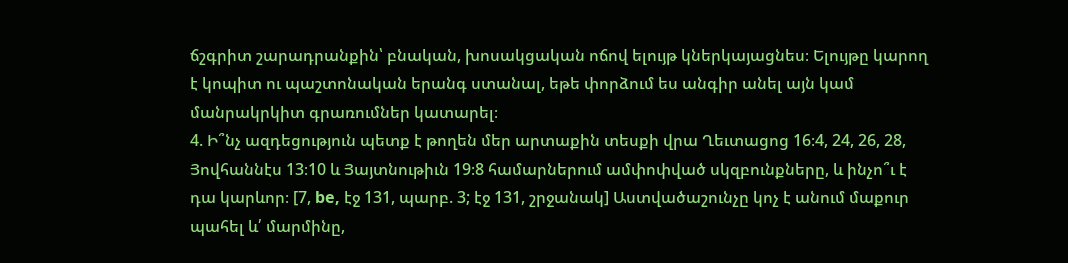ճշգրիտ շարադրանքին՝ բնական, խոսակցական ոճով ելույթ կներկայացնես։ Ելույթը կարող է կոպիտ ու պաշտոնական երանգ ստանալ, եթե փորձում ես անգիր անել այն կամ մանրակրկիտ գրառումներ կատարել։
4. Ի՞նչ ազդեցություն պետք է թողեն մեր արտաքին տեսքի վրա Ղեւտացոց 16։4, 24, 26, 28, Յովհաննէս 13։10 և Յայտնութիւն 19։8 համարներում ամփոփված սկզբունքները, և ինչո՞ւ է դա կարևոր։ [7, be, էջ 131, պարբ. 3; էջ 131, շրջանակ] Աստվածաշունչը կոչ է անում մաքուր պահել և՛ մարմինը,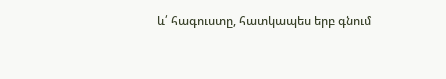և՛ հագուստը, հատկապես երբ գնում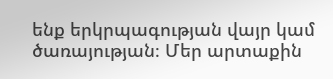ենք երկրպագության վայր կամ ծառայության։ Մեր արտաքին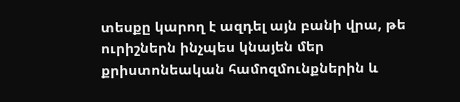տեսքը կարող է ազդել այն բանի վրա, թե ուրիշներն ինչպես կնայեն մեր քրիստոնեական համոզմունքներին և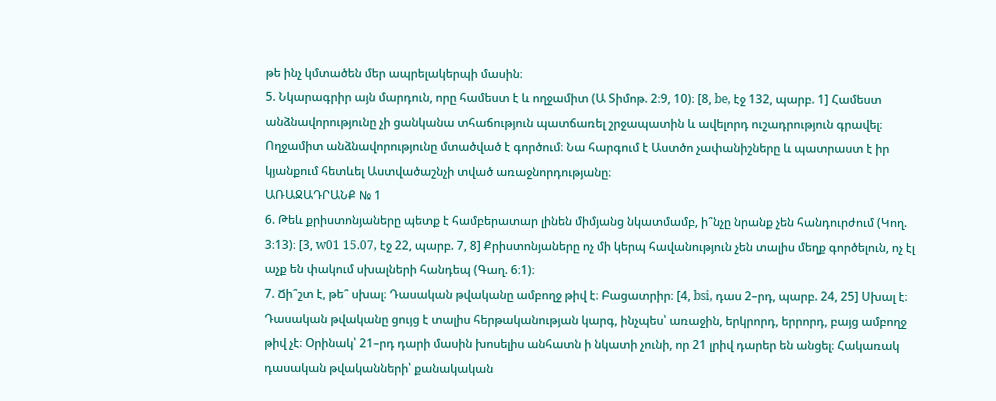թե ինչ կմտածեն մեր ապրելակերպի մասին։
5. Նկարագրիր այն մարդուն, որը համեստ է և ողջամիտ (Ա Տիմոթ. 2։9, 10)։ [8, be, էջ 132, պարբ. 1] Համեստ անձնավորությունը չի ցանկանա տհաճություն պատճառել շրջապատին և ավելորդ ուշադրություն գրավել։ Ողջամիտ անձնավորությունը մտածված է գործում։ Նա հարգում է Աստծո չափանիշները և պատրաստ է իր կյանքում հետևել Աստվածաշնչի տված առաջնորդությանը։
ԱՌԱՋԱԴՐԱՆՔ № 1
6. Թեև քրիստոնյաները պետք է համբերատար լինեն միմյանց նկատմամբ, ի՞նչը նրանք չեն հանդուրժում (Կող. 3։13)։ [3, w01 15.07, էջ 22, պարբ. 7, 8] Քրիստոնյաները ոչ մի կերպ հավանություն չեն տալիս մեղք գործելուն, ոչ էլ աչք են փակում սխալների հանդեպ (Գաղ. 6։1)։
7. Ճի՞շտ է, թե՞ սխալ։ Դասական թվականը ամբողջ թիվ է։ Բացատրիր։ [4, bsi, դաս 2–րդ, պարբ. 24, 25] Սխալ է։ Դասական թվականը ցույց է տալիս հերթականության կարգ, ինչպես՝ առաջին, երկրորդ, երրորդ, բայց ամբողջ թիվ չէ։ Օրինակ՝ 21–րդ դարի մասին խոսելիս անհատն ի նկատի չունի, որ 21 լրիվ դարեր են անցել։ Հակառակ դասական թվականների՝ քանակական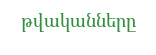թվականները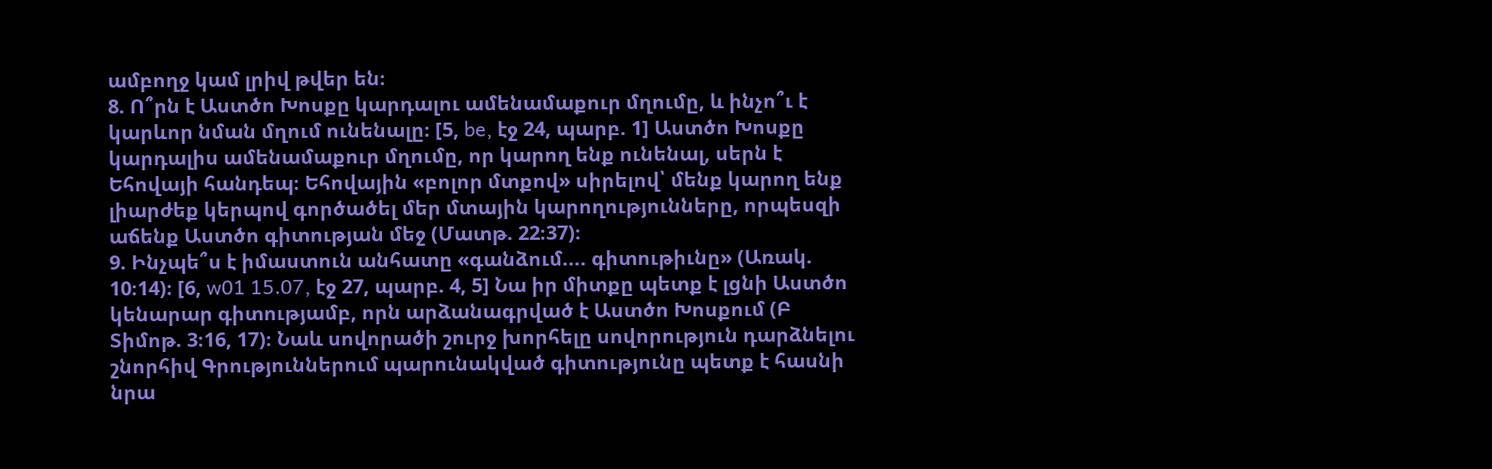ամբողջ կամ լրիվ թվեր են։
8. Ո՞րն է Աստծո Խոսքը կարդալու ամենամաքուր մղումը, և ինչո՞ւ է կարևոր նման մղում ունենալը։ [5, be, էջ 24, պարբ. 1] Աստծո Խոսքը կարդալիս ամենամաքուր մղումը, որ կարող ենք ունենալ, սերն է Եհովայի հանդեպ։ Եհովային «բոլոր մտքով» սիրելով՝ մենք կարող ենք լիարժեք կերպով գործածել մեր մտային կարողությունները, որպեսզի աճենք Աստծո գիտության մեջ (Մատթ. 22։37)։
9. Ինչպե՞ս է իմաստուն անհատը «գանձում.... գիտութիւնը» (Առակ. 10։14)։ [6, w01 15.07, էջ 27, պարբ. 4, 5] Նա իր միտքը պետք է լցնի Աստծո կենարար գիտությամբ, որն արձանագրված է Աստծո Խոսքում (Բ Տիմոթ. 3։16, 17)։ Նաև սովորածի շուրջ խորհելը սովորություն դարձնելու շնորհիվ Գրություններում պարունակված գիտությունը պետք է հասնի նրա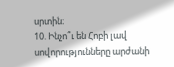սրտին։
10. Ինչո՞ւ են Հոբի լավ սովորությունները արժանի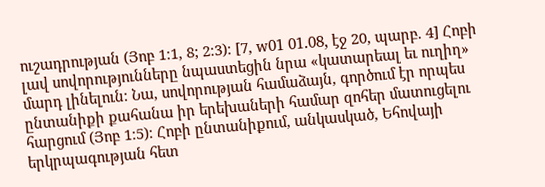ուշադրության (Յոբ 1։1, 8; 2։3)։ [7, w01 01.08, էջ 20, պարբ. 4] Հոբի լավ սովորությունները նպաստեցին նրա «կատարեալ եւ ուղիղ» մարդ լինելուն։ Նա, սովորության համաձայն, գործում էր որպես ընտանիքի քահանա իր երեխաների համար զոհեր մատուցելու հարցում (Յոբ 1։5)։ Հոբի ընտանիքում, անկասկած, Եհովայի երկրպագության հետ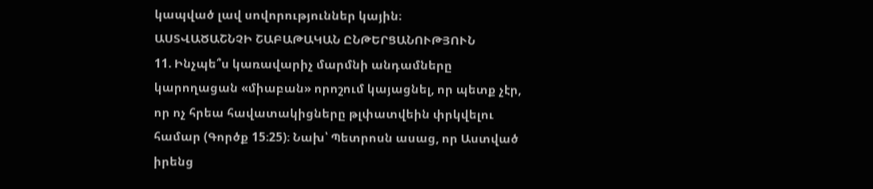կապված լավ սովորություններ կային։
ԱՍՏՎԱԾԱՇՆՉԻ ՇԱԲԱԹԱԿԱՆ ԸՆԹԵՐՑԱՆՈՒԹՅՈՒՆ
11. Ինչպե՞ս կառավարիչ մարմնի անդամները կարողացան «միաբան» որոշում կայացնել, որ պետք չէր, որ ոչ հրեա հավատակիցները թլփատվեին փրկվելու համար (Գործք 15։25)։ Նախ՝ Պետրոսն ասաց, որ Աստված իրենց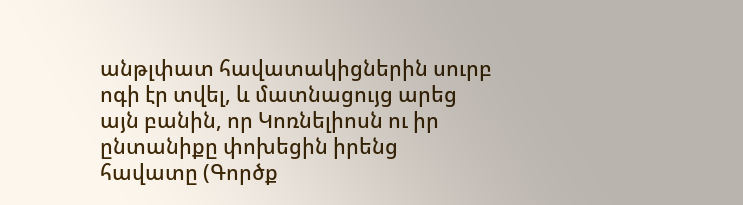անթլփատ հավատակիցներին սուրբ ոգի էր տվել, և մատնացույց արեց այն բանին, որ Կոռնելիոսն ու իր ընտանիքը փոխեցին իրենց հավատը (Գործք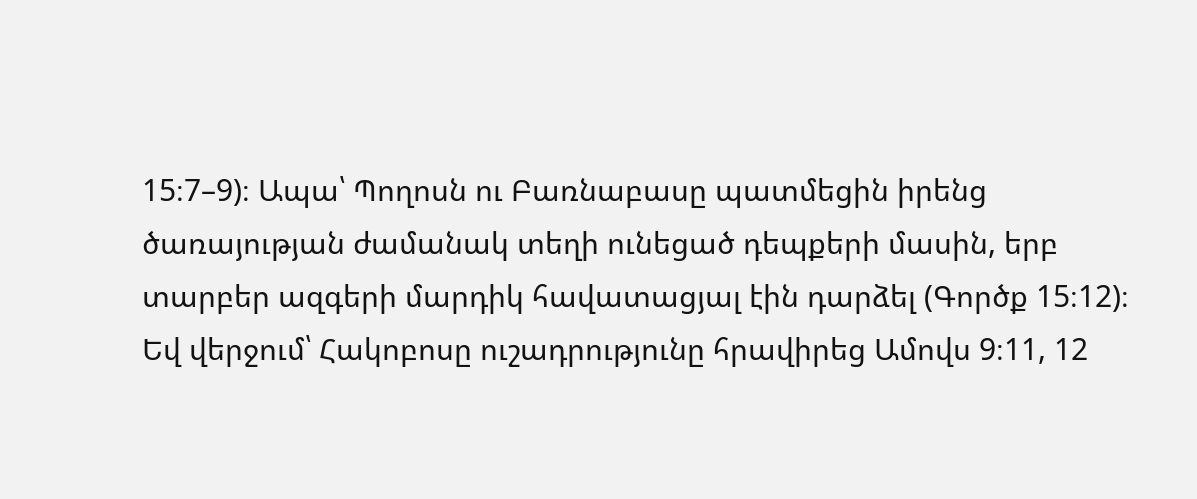15։7–9)։ Ապա՝ Պողոսն ու Բառնաբասը պատմեցին իրենց ծառայության ժամանակ տեղի ունեցած դեպքերի մասին, երբ տարբեր ազգերի մարդիկ հավատացյալ էին դարձել (Գործք 15։12)։ Եվ վերջում՝ Հակոբոսը ուշադրությունը հրավիրեց Ամովս 9։11, 12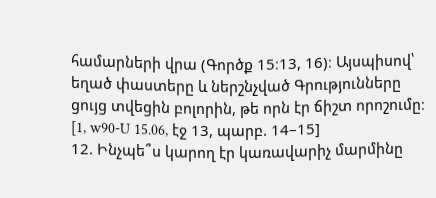համարների վրա (Գործք 15։13, 16)։ Այսպիսով՝ եղած փաստերը և ներշնչված Գրությունները ցույց տվեցին բոլորին, թե որն էր ճիշտ որոշումը։ [1, w90-U 15.06, էջ 13, պարբ. 14–15]
12. Ինչպե՞ս կարող էր կառավարիչ մարմինը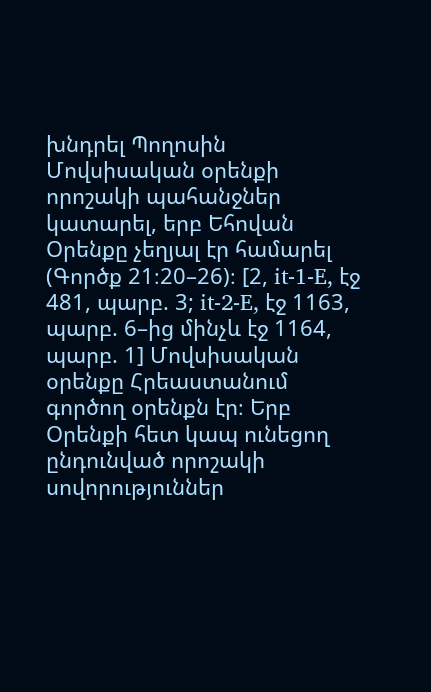խնդրել Պողոսին Մովսիսական օրենքի որոշակի պահանջներ կատարել, երբ Եհովան Օրենքը չեղյալ էր համարել (Գործք 21։20–26)։ [2, it-1-E, էջ 481, պարբ. 3; it-2-E, էջ 1163, պարբ. 6–ից մինչև էջ 1164, պարբ. 1] Մովսիսական օրենքը Հրեաստանում գործող օրենքն էր։ Երբ Օրենքի հետ կապ ունեցող ընդունված որոշակի սովորություններ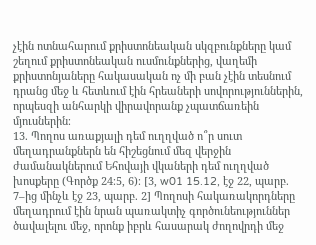չէին ոտնահարում քրիստոնեական սկզբունքները կամ շեղում քրիստոնեական ուսմունքներից, վաղեմի քրիստոնյաները հակասական ոչ մի բան չէին տեսնում դրանց մեջ և հետևում էին հրեաների սովորություններին, որպեսզի անհարկի վիրավորանք չպատճառեին մյուսներին։
13. Պողոս առաքյալի դեմ ուղղված ո՞ր սուտ մեղադրանքներն են հիշեցնում մեզ վերջին ժամանակներում Եհովայի վկաների դեմ ուղղված խոսքերը (Գործք 24։5, 6)։ [3, w01 15.12, էջ 22, պարբ. 7–ից մինչև էջ 23, պարբ. 2] Պողոսի հակառակորդները մեղադրում էին նրան պառակտիչ գործունեություններ ծավալելու մեջ, որոնք իբրև հասարակ ժողովրդի մեջ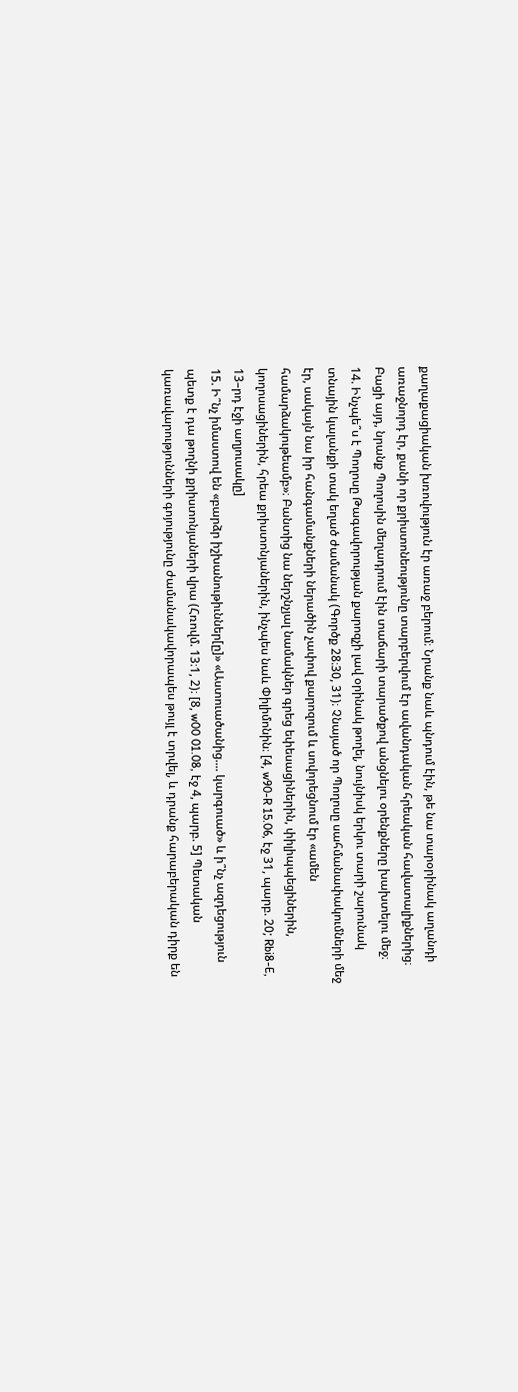քաղաքացիական խռովություն էր առաջ բերում։ Նրանք նաև պնդում էին, թե նա տարօրինակ աղանդի առաջնորդ էր, քանի որ քրիստոնեությունը տարբերվում էր ավանդական հրեական հավատալիքներից։ Բացի այդ, նրանք Պողոսին մեղադրում էին տաճարի տարածքով անցնելու օրենքները խախտելու մեջ։
14. Ինչպե՞ս է Պողոսը Թագավորության քարոզչի լավ օրինակ թողել, նույնիսկ երկու տարի շարունակ տնային կալանքի տակ եղած ժամանակ (Գործք 28։30, 31)։ Չնայած որ Պողոսը սահմանափակումների մեջ էր, սակայն նա իր հանգամանքների ներածին չափով քարոզում և սովորեցնում էր «ամեն համարձակութեամբ»։ Բանտից նա ներշնչյալ նամակներ գրեց եփեսացիներին, փիլիպպեցիներին, կողոսացիներին, հրեա քրիստոնյաներին, ինչպես նաև Փիլիմոնին։ [4, w90-R 15.06, էջ 31, պարբ. 20; Rbi8-E, 13–րդ էջի աղյուսակը]
15. Ի՞նչ իմաստով են «բարձր իշխանութիւններ[ը]» «Աստուածանից.... կարգուած» և ի՞նչ ազդեցություն պետք է դա թողնի քրիստոնյաների վրա (Հռովմ. 13։1, 2)։ [8, w00 01.08, էջ 4, պարբ. 5] Պետական կառավարությունների գոյությունը ժամանակավորապես թույլ է տրվել, և դրանք հարաբերական դիրք են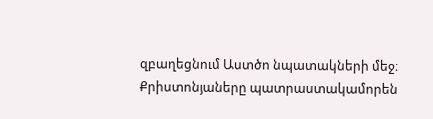զբաղեցնում Աստծո նպատակների մեջ։ Քրիստոնյաները պատրաստակամորեն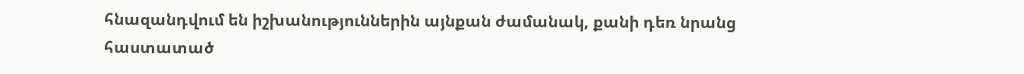հնազանդվում են իշխանություններին այնքան ժամանակ, քանի դեռ նրանց հաստատած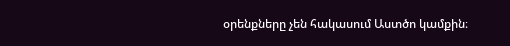օրենքները չեն հակասում Աստծո կամքին։